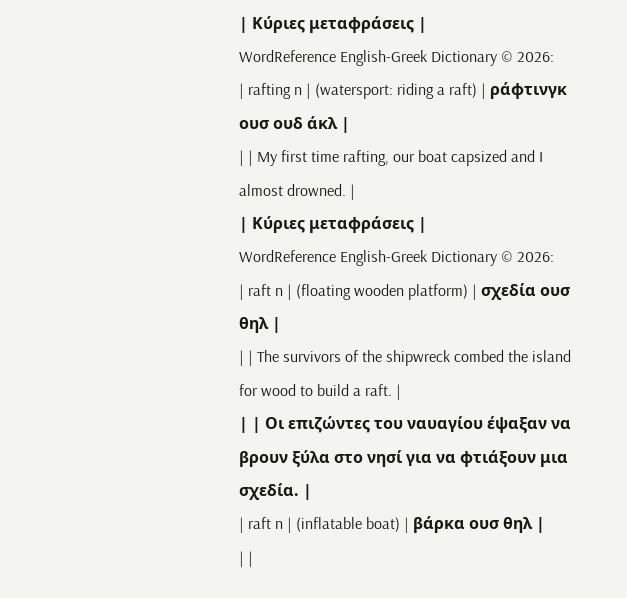| Κύριες μεταφράσεις |
WordReference English-Greek Dictionary © 2026:
| rafting n | (watersport: riding a raft) | ράφτινγκ ουσ ουδ άκλ |
| | My first time rafting, our boat capsized and I almost drowned. |
| Κύριες μεταφράσεις |
WordReference English-Greek Dictionary © 2026:
| raft n | (floating wooden platform) | σχεδία ουσ θηλ |
| | The survivors of the shipwreck combed the island for wood to build a raft. |
| | Οι επιζώντες του ναυαγίου έψαξαν να βρουν ξύλα στο νησί για να φτιάξουν μια σχεδία. |
| raft n | (inflatable boat) | βάρκα ουσ θηλ |
| |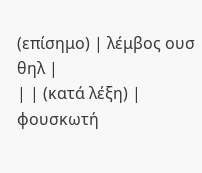(επίσημο) | λέμβος ουσ θηλ |
| | (κατά λέξη) | φουσκωτή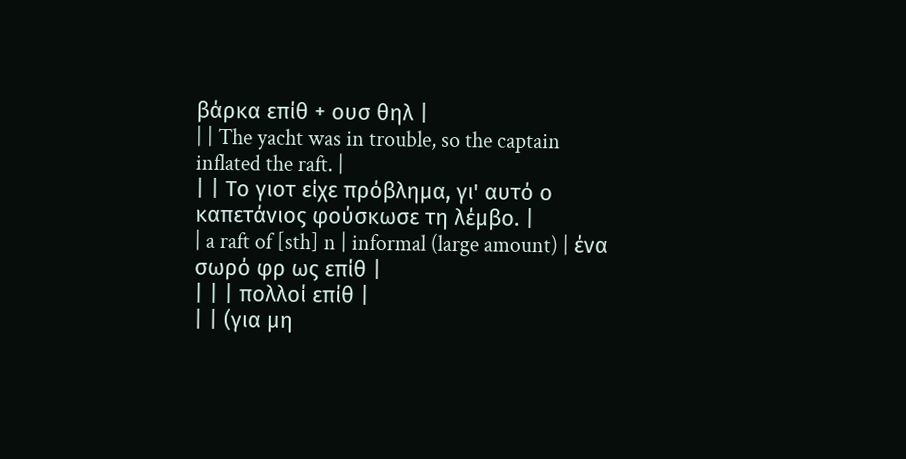βάρκα επίθ + ουσ θηλ |
| | The yacht was in trouble, so the captain inflated the raft. |
| | Το γιοτ είχε πρόβλημα, γι' αυτό ο καπετάνιος φούσκωσε τη λέμβο. |
| a raft of [sth] n | informal (large amount) | ένα σωρό φρ ως επίθ |
| | | πολλοί επίθ |
| | (για μη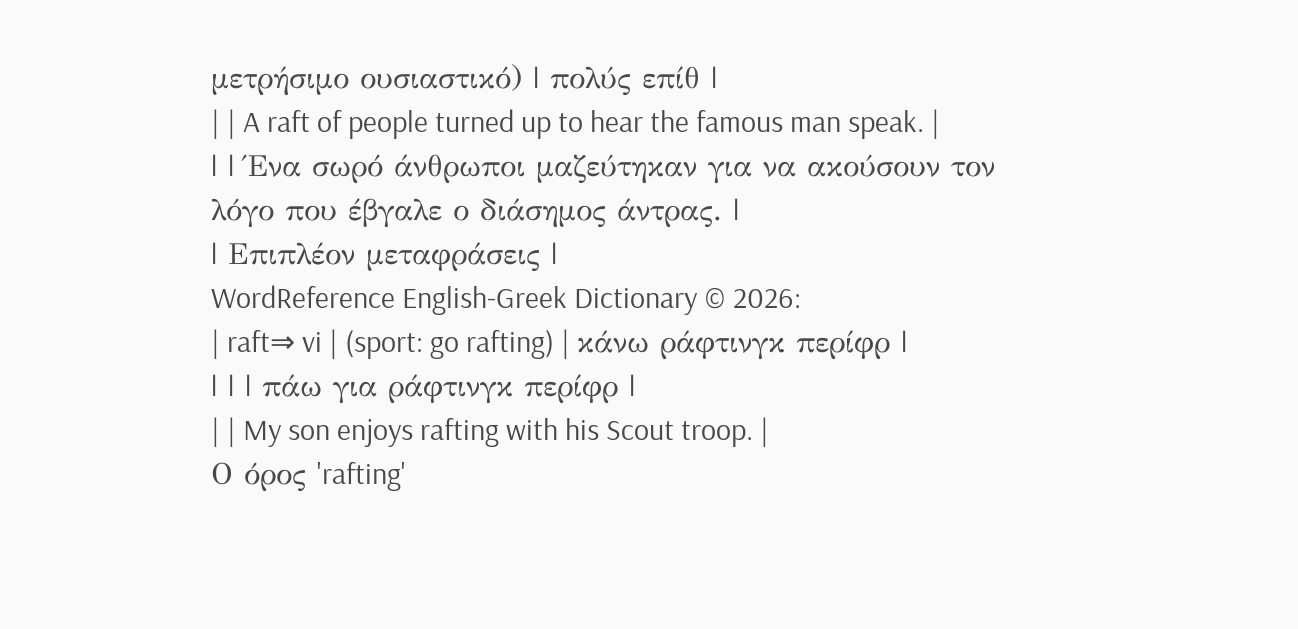μετρήσιμο ουσιαστικό) | πολύς επίθ |
| | A raft of people turned up to hear the famous man speak. |
| | Ένα σωρό άνθρωποι μαζεύτηκαν για να ακούσουν τον λόγο που έβγαλε ο διάσημος άντρας. |
| Επιπλέον μεταφράσεις |
WordReference English-Greek Dictionary © 2026:
| raft⇒ vi | (sport: go rafting) | κάνω ράφτινγκ περίφρ |
| | | πάω για ράφτινγκ περίφρ |
| | My son enjoys rafting with his Scout troop. |
Ο όρος 'rafting'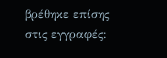βρέθηκε επίσης στις εγγραφές: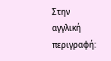Στην αγγλική περιγραφή: